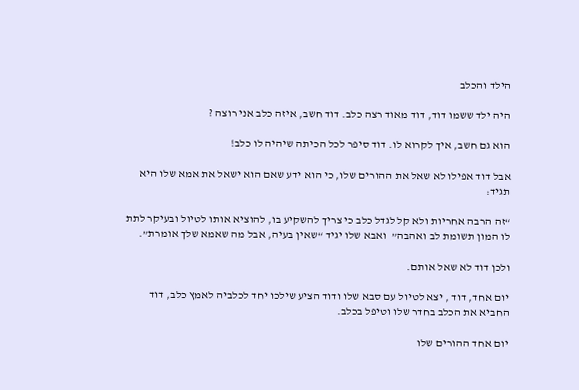הילד והכלב

היה ילד ששמו דוד, דוד מאוד רצה כלב. דוד חשב, איזה כלב אני רוצה ?

הוא גם חשב, איך לקרוא לו. דוד סיפר לכל הכיתה שיהיה לו כלב!

אבל דוד אפילו לא שאל את ההורים שלו, כי הוא ידע שאם הוא ישאל את אמא שלו היא תגיד:

“זה הרבה אחריות ולא קל לגדל כלב כי צריך להשקיע בו, להוציא אותו לטיול ובעיקר לתת לו המון תשומת לב ואהבה”  ואבא שלו יגיד “שאין בעיה, אבל מה שאמא שלך אומרת”.

ולכן דוד לא שאל אותם.

יום אחד, דוד , יצא לטיול עם סבא שלו ודוד הציע שילכו יחד לכלביה לאמץ כלב, דוד החביא את הכלב בחדר שלו וטיפל בכלב.

יום אחד ההורים שלו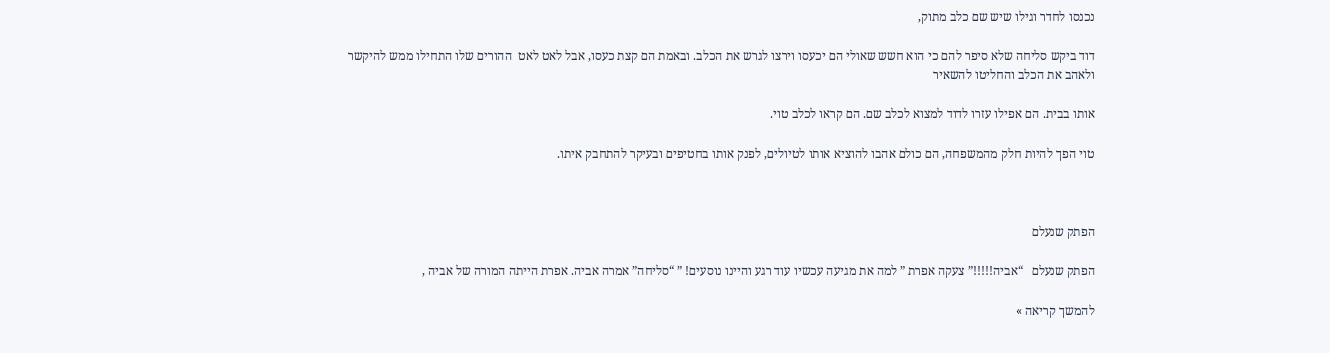נכנסו לחדר וגילו שיש שם כלב מתוק,

דוד ביקש סליחה שלא סיפר להם כי הוא חשש שאולי הם יכעסו וירצו לגרש את הכלב. ובאמת הם קצת כעסו, אבל לאט לאט  ההורים שלו התחילו ממש להיקשר ולאהב את הכלב והחליטו להשאיר

אותו בבית. הם אפילו עזרו לדוד למצוא לכלב שם. הם קראו לכלב טוי.

טוי הפך להיות חלק מהמשפחה, הם כולם אהבו להוציא אותו לטיולים, לפנק אותו בחטיפים ובעיקר להתחבק איתו.



הפתק שנעלם

הפתק שנעלם   “אביה!!!!!” צעקה אפרת ” למה את מגיעה עכשיו עוד רגע והיינו נוסעים! ” “סליחה” אמרה אביה. אפרת הייתה המורה של אביה ,

להמשך קריאה »